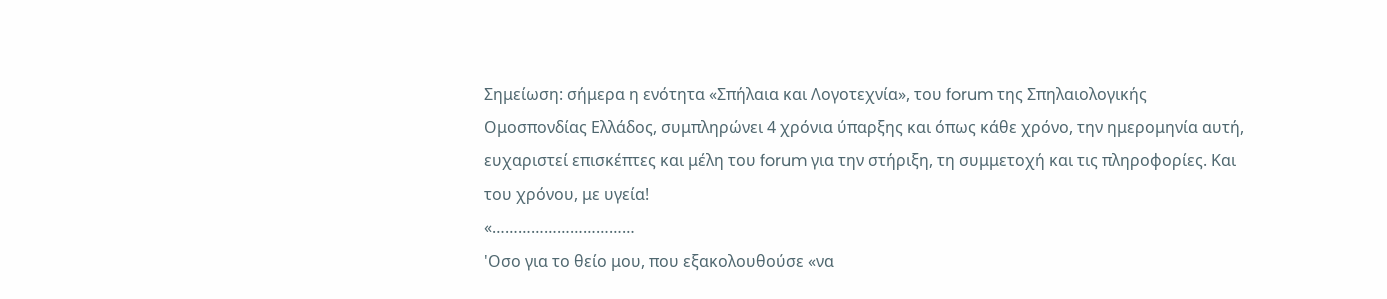Σημείωση: σήμερα η ενότητα «Σπήλαια και Λογοτεχνία», του forum της Σπηλαιολογικής Ομοσπονδίας Ελλάδος, συμπληρώνει 4 χρόνια ύπαρξης και όπως κάθε χρόνο, την ημερομηνία αυτή, ευχαριστεί επισκέπτες και μέλη του forum για την στήριξη, τη συμμετοχή και τις πληροφορίες. Και του χρόνου, με υγεία!
«……………………………
'Οσο για το θείο μου, που εξακολουθούσε «να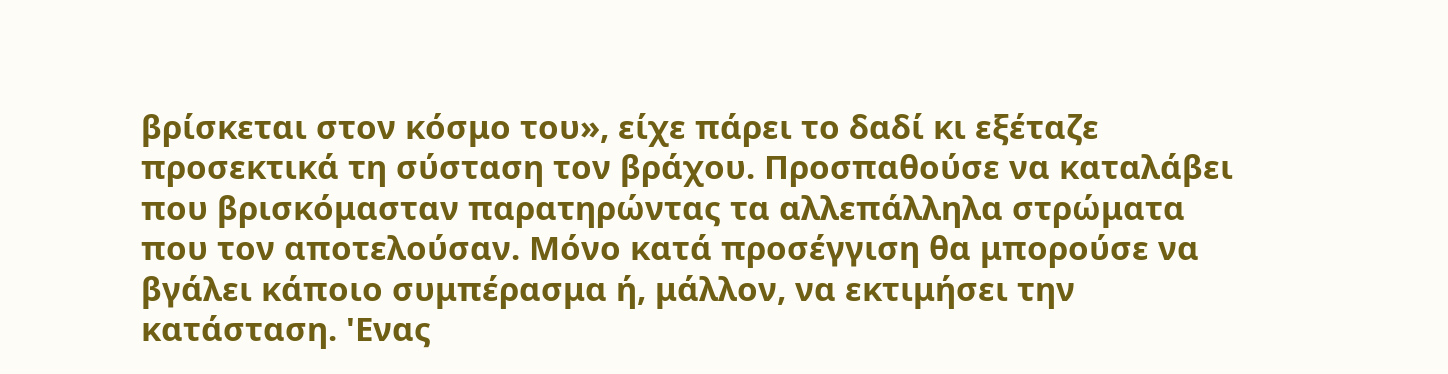βρίσκεται στον κόσμο του», είχε πάρει το δαδί κι εξέταζε προσεκτικά τη σύσταση τον βράχου. Προσπαθούσε να καταλάβει που βρισκόμασταν παρατηρώντας τα αλλεπάλληλα στρώματα που τον αποτελούσαν. Μόνο κατά προσέγγιση θα μπορούσε να βγάλει κάποιο συμπέρασμα ή, μάλλον, να εκτιμήσει την κατάσταση. 'Ενας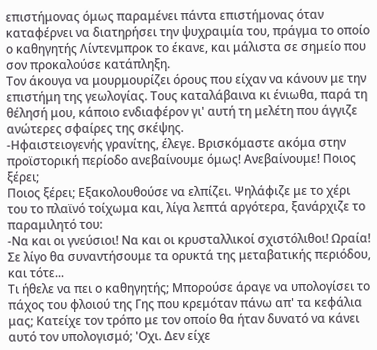επιστήμονας όμως παραμένει πάντα επιστήμονας όταν καταφέρνει να διατηρήσει την ψυχραιμία του, πράγμα το οποίο ο καθηγητής Λίντενμπροκ το έκανε, και μάλιστα σε σημείο που σον προκαλούσε κατάπληξη.
Τον άκουγα να μουρμουρίζει όρους που είχαν να κάνουν με την επιστήμη της γεωλογίας. Τους καταλάβαινα κι ένιωθα, παρά τη θέλησή μου, κάποιο ενδιαφέρον γι' αυτή τη μελέτη που άγγιζε ανώτερες σφαίρες της σκέψης.
-Ηφαιστειογενής γρανίτης, έλεγε. Βρισκόμαστε ακόμα στην προϊστορική περίοδο ανεβαίνουμε όμως! Ανεβαίνουμε! Ποιος ξέρει;
Ποιος ξέρει; Εξακολουθούσε να ελπίζει. Ψηλάφιζε με το χέρι του το πλαϊνό τοίχωμα και, λίγα λεπτά αργότερα, ξανάρχιζε το παραμιλητό του:
-Να και οι γνεύσιοι! Να και οι κρυσταλλικοί σχιστόλιθοι! Ωραία! Σε λίγο θα συναντήσουμε τα ορυκτά της μεταβατικής περιόδου, και τότε...
Τι ήθελε να πει ο καθηγητής; Μπορούσε άραγε να υπολογίσει το πάχος του φλοιού της Γης που κρεμόταν πάνω απ' τα κεφάλια μας; Κατείχε τον τρόπο με τον οποίο θα ήταν δυνατό να κάνει αυτό τον υπολογισμό; 'Οχι. Δεν είχε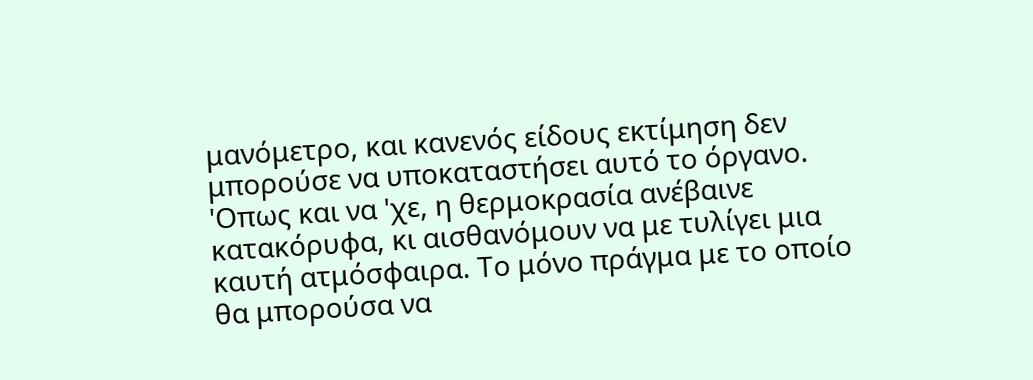μανόμετρο, και κανενός είδους εκτίμηση δεν μπορούσε να υποκαταστήσει αυτό το όργανο.
'Οπως και να 'χε, η θερμοκρασία ανέβαινε κατακόρυφα, κι αισθανόμουν να με τυλίγει μια καυτή ατμόσφαιρα. Το μόνο πράγμα με το οποίο θα μπορούσα να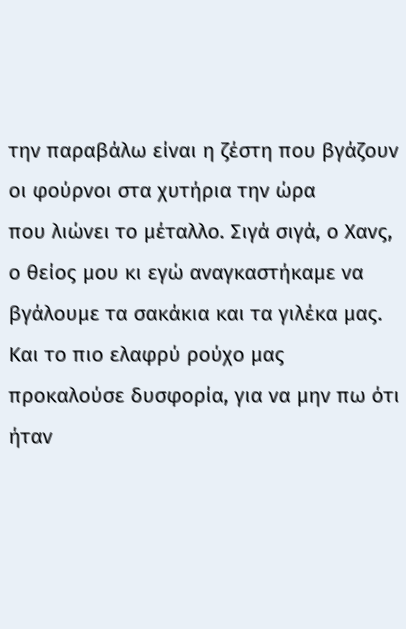την παραβάλω είναι η ζέστη που βγάζουν οι φούρνοι στα χυτήρια την ώρα
που λιώνει το μέταλλο. Σιγά σιγά, ο Χανς, ο θείος μου κι εγώ αναγκαστήκαμε να βγάλουμε τα σακάκια και τα γιλέκα μας. Και το πιο ελαφρύ ρούχο μας προκαλούσε δυσφορία, για να μην πω ότι ήταν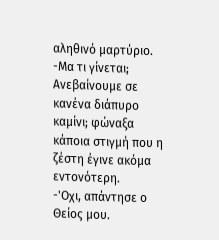αληθινό μαρτύριο.
-Μα τι γίνεται; Ανεβαίνουμε σε κανένα διάπυρο καμίνι; φώναξα κάποια στιγμή που η ζέστη έγινε ακόμα εντονότερη.
-'Οχι, απάντησε ο Θείος μου.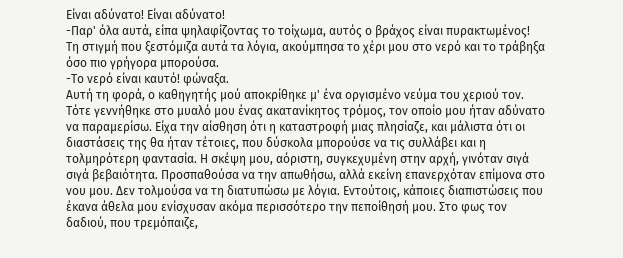Είναι αδύνατο! Είναι αδύνατο!
-Παρ' όλα αυτά, είπα ψηλαφίζοντας το τοίχωμα, αυτός ο βράχος είναι πυρακτωμένος!
Τη στιγμή που ξεστόμιζα αυτά τα λόγια, ακούμπησα το χέρι μου στο νερό και το τράβηξα όσο πιο γρήγορα μπορούσα.
-Το νερό είναι καυτό! φώναξα.
Αυτή τη φορά, ο καθηγητής μού αποκρίθηκε μ' ένα οργισμένο νεύμα του χεριού τον.
Τότε γεννήθηκε στο μυαλό μου ένας ακατανίκητος τρόμος, τον οποίο μου ήταν αδύνατο να παραμερίσω. Είχα την αίσθηση ότι η καταστροφή μιας πλησίαζε, και μάλιστα ότι οι διαστάσεις της θα ήταν τέτοιες, που δύσκολα μπορούσε να τις συλλάβει και η τολμηρότερη φαντασία. Η σκέψη μου, αόριστη, συγκεχυμένη στην αρχή, γινόταν σιγά σιγά βεβαιότητα. Προσπαθούσα να την απωθήσω, αλλά εκείνη επανερχόταν επίμονα στο νου μου. Δεν τολμούσα να τη διατυπώσω με λόγια. Εντούτοις, κάποιες διαπιστώσεις που έκανα άθελα μου ενίσχυσαν ακόμα περισσότερο την πεποίθησή μου. Στο φως τον δαδιού, που τρεμόπαιζε,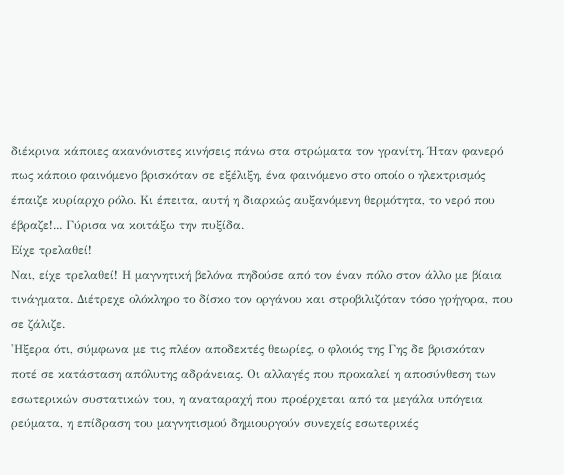διέκρινα κάποιες ακανόνιστες κινήσεις πάνω στα στρώματα τον γρανίτη. Ήταν φανερό πως κάποιο φαινόμενο βρισκόταν σε εξέλιξη, ένα φαινόμενο στο οποίο ο ηλεκτρισμός έπαιζε κυρίαρχο ρόλο. Κι έπειτα, αυτή η διαρκώς αυξανόμενη θερμότητα, το νερό που έβραζε!... Γύρισα να κοιτάξω την πυξίδα.
Είχε τρελαθεί!
Ναι, είχε τρελαθεί! Η μαγνητική βελόνα πηδούσε από τον έναν πόλο στον άλλο με βίαια τινάγματα. Διέτρεχε ολόκληρο το δίσκο τον οργάνου και στροβιλιζόταν τόσο γρήγορα, που σε ζάλιζε.
'Ηξερα ότι, σύμφωνα με τις πλέον αποδεκτές θεωρίες, ο φλοιός της Γης δε βρισκόταν ποτέ σε κατάσταση απόλυτης αδράνειας. Οι αλλαγές που προκαλεί η αποσύνθεση των εσωτερικών συστατικών του, η αναταραχή που προέρχεται από τα μεγάλα υπόγεια ρεύματα, η επίδραση του μαγνητισμού δημιουργούν συνεχείς εσωτερικές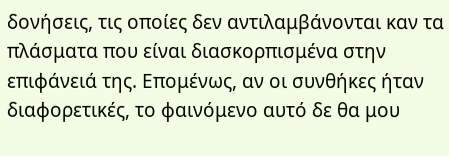δονήσεις, τις οποίες δεν αντιλαμβάνονται καν τα πλάσματα που είναι διασκορπισμένα στην επιφάνειά της. Επομένως, αν οι συνθήκες ήταν διαφορετικές, το φαινόμενο αυτό δε θα μου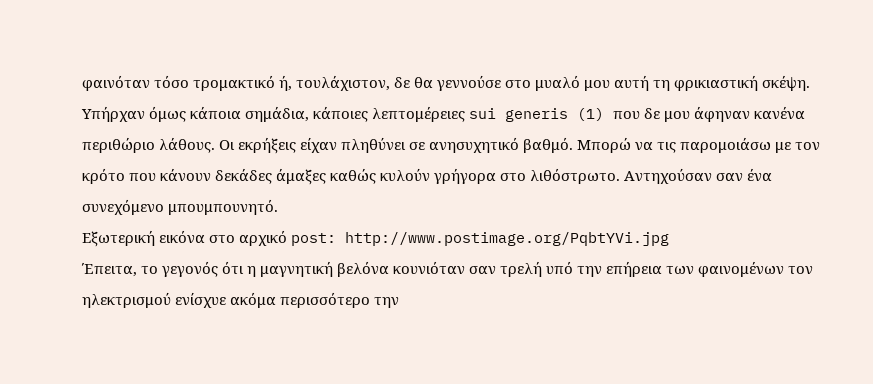φαινόταν τόσο τρομακτικό ή, τουλάχιστον, δε θα γεννούσε στο μυαλό μου αυτή τη φρικιαστική σκέψη.
Υπήρχαν όμως κάποια σημάδια, κάποιες λεπτομέρειες sui generis (1) που δε μου άφηναν κανένα περιθώριο λάθους. Οι εκρήξεις είχαν πληθύνει σε ανησυχητικό βαθμό. Μπορώ να τις παρομοιάσω με τον κρότο που κάνουν δεκάδες άμαξες καθώς κυλούν γρήγορα στο λιθόστρωτο. Αντηχούσαν σαν ένα συνεχόμενο μπουμπουνητό.
Εξωτερική εικόνα στο αρχικό post: http://www.postimage.org/PqbtYVi.jpg
Έπειτα, το γεγονός ότι η μαγνητική βελόνα κουνιόταν σαν τρελή υπό την επήρεια των φαινομένων τον ηλεκτρισμού ενίσχυε ακόμα περισσότερο την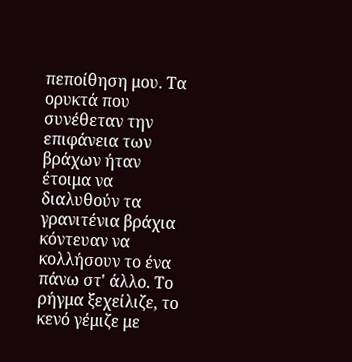πεποίθηση μου. Τα ορυκτά που συνέθεταν την επιφάνεια των βράχων ήταν έτοιμα να διαλυθούν τα γρανιτένια βράχια κόντευαν να κολλήσουν το ένα πάνω στ' άλλο. Το ρήγμα ξεχείλιζε, το κενό γέμιζε με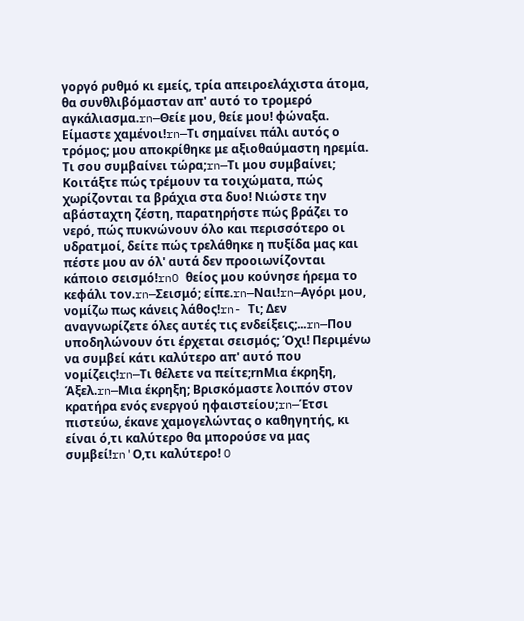γοργό ρυθμό κι εμείς, τρία απειροελάχιστα άτομα, θα συνθλιβόμασταν απ' αυτό το τρομερό αγκάλιασμα.rn—Θείε μου, θείε μου! φώναξα. Είμαστε χαμένοι!rn—Τι σημαίνει πάλι αυτός ο τρόμος; μου αποκρίθηκε με αξιοθαύμαστη ηρεμία. Τι σου συμβαίνει τώρα;rn—Τι μου συμβαίνει; Κοιτάξτε πώς τρέμουν τα τοιχώματα, πώς χωρίζονται τα βράχια στα δυο! Νιώστε την αβάσταχτη ζέστη, παρατηρήστε πώς βράζει το νερό, πώς πυκνώνουν όλο και περισσότερο οι υδρατμοί, δείτε πώς τρελάθηκε η πυξίδα μας και πέστε μου αν όλ' αυτά δεν προοιωνίζονται κάποιο σεισμό!rnO θείος μου κούνησε ήρεμα το κεφάλι τον.rn—Σεισμό; είπε.rn—Ναι!rn—Αγόρι μου, νομίζω πως κάνεις λάθος!rn- Τι; Δεν αναγνωρίζετε όλες αυτές τις ενδείξεις;...rn—Που υποδηλώνουν ότι έρχεται σεισμός; Όχι! Περιμένω να συμβεί κάτι καλύτερο απ' αυτό που νομίζεις!rn—Τι θέλετε να πείτε;rnΜια έκρηξη, Άξελ.rn—Μια έκρηξη; Βρισκόμαστε λοιπόν στον κρατήρα ενός ενεργού ηφαιστείου;rn—Έτσι πιστεύω, έκανε χαμογελώντας ο καθηγητής, κι είναι ό,τι καλύτερο θα μπορούσε να μας συμβεί!rn'Ο,τι καλύτερο! O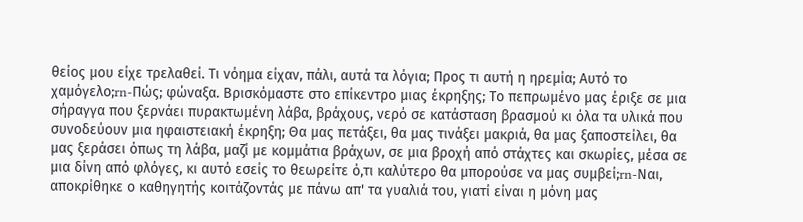θείος μου είχε τρελαθεί. Τι νόημα είχαν, πάλι, αυτά τα λόγια; Προς τι αυτή η ηρεμία; Αυτό το χαμόγελο;rn-Πώς; φώναξα. Βρισκόμαστε στο επίκεντρο μιας έκρηξης; Το πεπρωμένο μας έριξε σε μια σήραγγα που ξερνάει πυρακτωμένη λάβα, βράχους, νερό σε κατάσταση βρασμού κι όλα τα υλικά που συνοδεύουν μια ηφαιστειακή έκρηξη; Θα μας πετάξει, θα μας τινάξει μακριά, θα μας ξαποστείλει, θα μας ξεράσει όπως τη λάβα, μαζί με κομμάτια βράχων, σε μια βροχή από στάχτες και σκωρίες, μέσα σε μια δίνη από φλόγες, κι αυτό εσείς το θεωρείτε ό,τι καλύτερο θα μπορούσε να μας συμβεί;rn-Ναι, αποκρίθηκε ο καθηγητής κοιτάζοντάς με πάνω απ' τα γυαλιά του, γιατί είναι η μόνη μας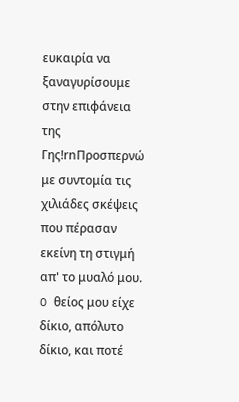ευκαιρία να ξαναγυρίσουμε στην επιφάνεια της Γης!rnΠροσπερνώ με συντομία τις χιλιάδες σκέψεις που πέρασαν εκείνη τη στιγμή απ' το μυαλό μου. O θείος μου είχε δίκιο, απόλυτο δίκιο, και ποτέ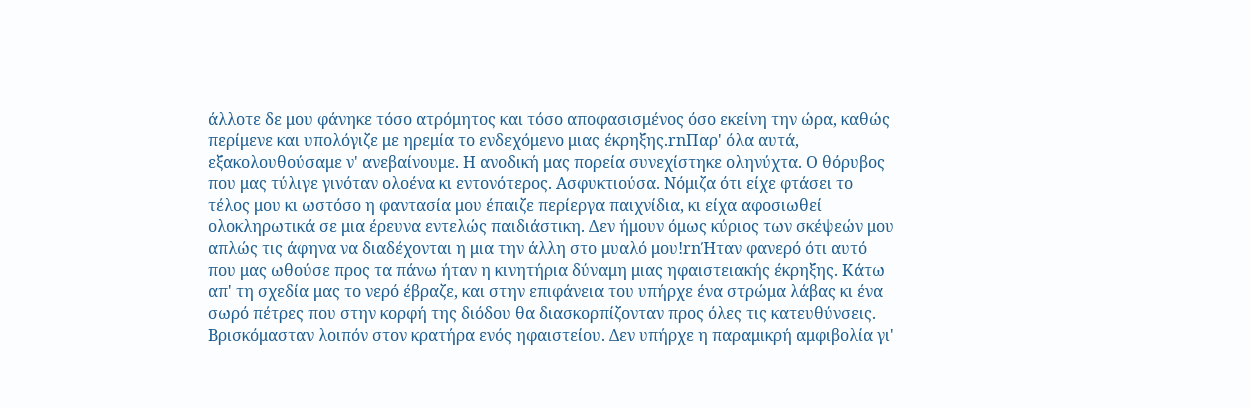άλλοτε δε μου φάνηκε τόσο ατρόμητος και τόσο αποφασισμένος όσο εκείνη την ώρα, καθώς περίμενε και υπολόγιζε με ηρεμία το ενδεχόμενο μιας έκρηξης.rnΠαρ' όλα αυτά, εξακολουθούσαμε ν' ανεβαίνουμε. Η ανοδική μας πορεία συνεχίστηκε οληνύχτα. Ο θόρυβος που μας τύλιγε γινόταν ολοένα κι εντονότερος. Ασφυκτιούσα. Νόμιζα ότι είχε φτάσει το τέλος μου κι ωστόσο η φαντασία μου έπαιζε περίεργα παιχνίδια, κι είχα αφοσιωθεί ολοκληρωτικά σε μια έρευνα εντελώς παιδιάστικη. Δεν ήμουν όμως κύριος των σκέψεών μου απλώς τις άφηνα να διαδέχονται η μια την άλλη στο μυαλό μου!rnΉταν φανερό ότι αυτό που μας ωθούσε προς τα πάνω ήταν η κινητήρια δύναμη μιας ηφαιστειακής έκρηξης. Κάτω απ' τη σχεδία μας το νερό έβραζε, και στην επιφάνεια του υπήρχε ένα στρώμα λάβας κι ένα σωρό πέτρες που στην κορφή της διόδου θα διασκορπίζονταν προς όλες τις κατευθύνσεις. Βρισκόμασταν λοιπόν στον κρατήρα ενός ηφαιστείου. Δεν υπήρχε η παραμικρή αμφιβολία γι'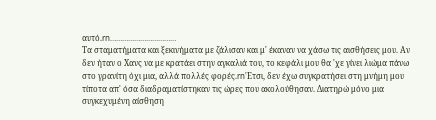αυτό.rn……………………………
Τα σταματήματα και ξεκινήματα με ζάλισαν και μ' έκαναν να χάσω τις αισθήσεις μου. Αν δεν ήταν ο Χανς να με κρατάει στην αγκαλιά του, το κεφάλι μου θα 'χε γίνει λιώμα πάνω στο γρανίτη όχι μια, αλλά πολλές φορές.rn'Ετσι, δεν έχω συγκρατήσει στη μνήμη μου τίποτα απ' όσα διαδραματίστηκαν τις ώρες που ακολούθησαν. Διατηρώ μόνο μια συγκεχυμένη αίσθηση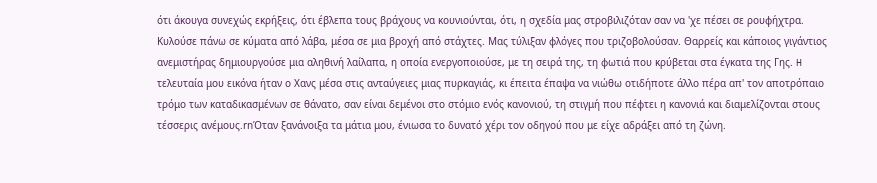ότι άκουγα συνεχώς εκρήξεις, ότι έβλεπα τους βράχους να κουνιούνται, ότι, η σχεδία μας στροβιλιζόταν σαν να 'χε πέσει σε ρουφήχτρα. Κυλούσε πάνω σε κύματα από λάβα, μέσα σε μια βροχή από στάχτες. Μας τύλιξαν φλόγες που τριζοβολούσαν. Θαρρείς και κάποιος γιγάντιος ανεμιστήρας δημιουργούσε μια αληθινή λαίλαπα, η οποία ενεργοποιούσε, με τη σειρά της, τη φωτιά που κρύβεται στα έγκατα της Γης. H τελευταία μου εικόνα ήταν ο Χανς μέσα στις ανταύγειες μιας πυρκαγιάς, κι έπειτα έπαψα να νιώθω οτιδήποτε άλλο πέρα απ' τον αποτρόπαιο τρόμο των καταδικασμένων σε θάνατο, σαν είναι δεμένοι στο στόμιο ενός κανονιού, τη στιγμή που πέφτει η κανονιά και διαμελίζονται στους τέσσερις ανέμους.rnΌταν ξανάνοιξα τα μάτια μου, ένιωσα το δυνατό χέρι τον οδηγού που με είχε αδράξει από τη ζώνη.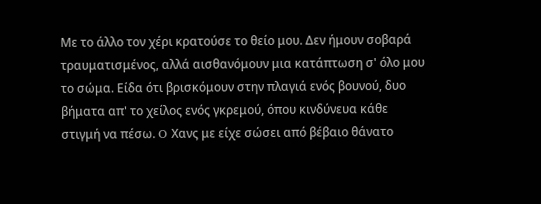Με το άλλο τον χέρι κρατούσε το θείο μου. Δεν ήμουν σοβαρά τραυματισμένος, αλλά αισθανόμουν μια κατάπτωση σ' όλο μου το σώμα. Είδα ότι βρισκόμουν στην πλαγιά ενός βουνού, δυο βήματα απ' το χείλος ενός γκρεμού, όπου κινδύνευα κάθε στιγμή να πέσω. O Χανς με είχε σώσει από βέβαιο θάνατο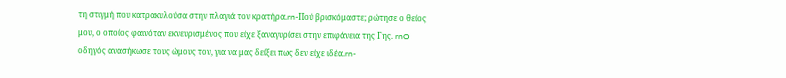τη στιγμή που κατρακυλούσα στην πλαγιά τον κρατήρα.rn-Πού βρισκόμαστε; ρώτησε ο θείος μου, ο οποίος φαινόταν εκνευρισμένος που είχε ξαναγυρίσει στην επιφάνεια της Γης. rnO οδηγός ανασήκωσε τους ώμους τον, για να μας δείξει πως δεν είχε ιδέα.rn-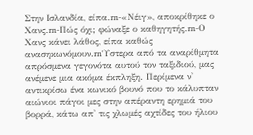Στην Ισλανδία, είπα.rn-«Νέιγ», αποκρίθηκε ο Χανς.rn-Πώς όχι; φώναξε ο καθηγητής.rn-Ο Χανς κάνει λάθος, είπα καθώς ανασηκωνόμουν.rn'Υστερα από τα αναρίθμητα απρόσμενα γεγονότα αυτού τον ταξιδιού, μας ανέμενε μια ακόμα έκπληξη. Περίμενα ν' αντικρίσω ένα κωνικό βουνό που το κάλυπταν αιώνιοι πάγοι μες στην απέραντη ερημιά του βορρά, κάτω απ' τις χλωμές αχτίδες του ήλιου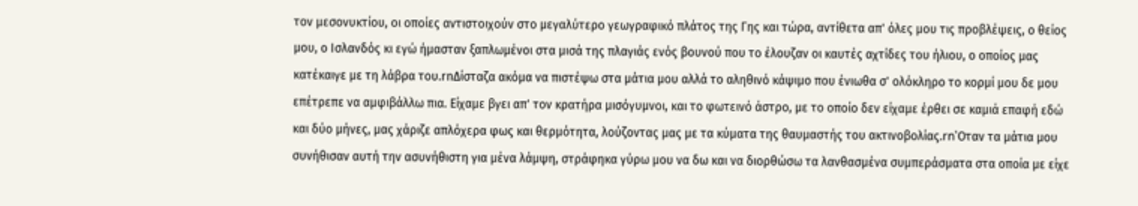τον μεσονυκτίου, οι οποίες αντιστοιχούν στο μεγαλύτερο γεωγραφικό πλάτος της Γης και τώρα, αντίθετα απ' όλες μου τις προβλέψεις, ο θείος μου, ο Ισλανδός κι εγώ ήμασταν ξαπλωμένοι στα μισά της πλαγιάς ενός βουνού που το έλουζαν οι καυτές αχτίδες του ήλιου, ο οποίος μας κατέκαιγε με τη λάβρα του.rnΔίσταζα ακόμα να πιστέψω στα μάτια μου αλλά το αληθινό κάψιμο που ένιωθα σ' ολόκληρο το κορμί μου δε μου επέτρεπε να αμφιβάλλω πια. Είχαμε βγει απ' τον κρατήρα μισόγυμνοι, και το φωτεινό άστρο, με το οποίο δεν είχαμε έρθει σε καμιά επαφή εδώ και δύο μήνες, μας χάριζε απλόχερα φως και θερμότητα, λούζοντας μας με τα κύματα της θαυμαστής του ακτινοβολίας.rn'Οταν τα μάτια μου συνήθισαν αυτή την ασυνήθιστη για μένα λάμψη, στράφηκα γύρω μου να δω και να διορθώσω τα λανθασμένα συμπεράσματα στα οποία με είχε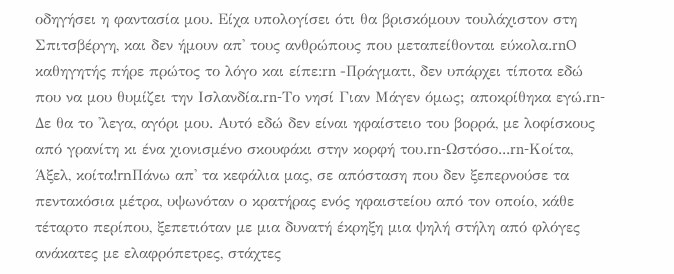οδηγήσει η φαντασία μου. Είχα υπολογίσει ότι θα βρισκόμουν τουλάχιστον στη Σπιτσβέργη, και δεν ήμουν απ' τους ανθρώπους που μεταπείθονται εύκολα.rnO καθηγητής πήρε πρώτος το λόγο και είπε:rn -Πράγματι, δεν υπάρχει τίποτα εδώ που να μου θυμίζει την Ισλανδία.rn-Το νησί Γιαν Μάγεν όμως; αποκρίθηκα εγώ.rn-Δε θα το 'λεγα, αγόρι μου. Αυτό εδώ δεν είναι ηφαίστειο του βορρά, με λοφίσκους από γρανίτη κι ένα χιονισμένο σκουφάκι στην κορφή του.rn-Ωστόσο...rn-Κοίτα, Άξελ, κοίτα!rnΠάνω απ' τα κεφάλια μας, σε απόσταση που δεν ξεπερνούσε τα πεντακόσια μέτρα, υψωνόταν ο κρατήρας ενός ηφαιστείου από τον οποίο, κάθε τέταρτο περίπου, ξεπετιόταν με μια δυνατή έκρηξη μια ψηλή στήλη από φλόγες ανάκατες με ελαφρόπετρες, στάχτες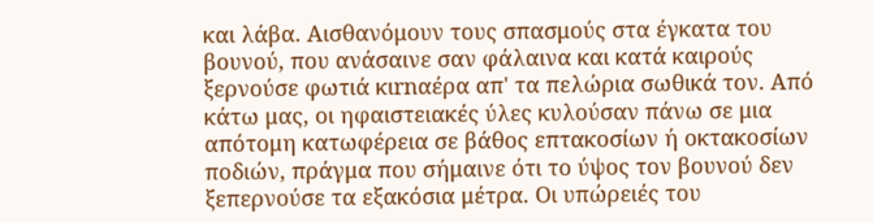και λάβα. Αισθανόμουν τους σπασμούς στα έγκατα του βουνού, που ανάσαινε σαν φάλαινα και κατά καιρούς ξερνούσε φωτιά κιrnαέρα απ' τα πελώρια σωθικά τον. Από κάτω μας, οι ηφαιστειακές ύλες κυλούσαν πάνω σε μια απότομη κατωφέρεια σε βάθος επτακοσίων ή οκτακοσίων ποδιών, πράγμα που σήμαινε ότι το ύψος τον βουνού δεν ξεπερνούσε τα εξακόσια μέτρα. Οι υπώρειές του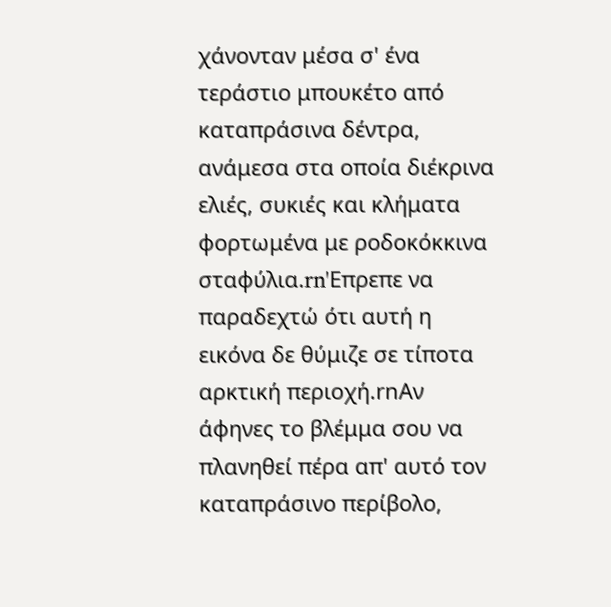χάνονταν μέσα σ' ένα τεράστιο μπουκέτο από καταπράσινα δέντρα, ανάμεσα στα οποία διέκρινα ελιές, συκιές και κλήματα φορτωμένα με ροδοκόκκινα σταφύλια.rn'Επρεπε να παραδεχτώ ότι αυτή η εικόνα δε θύμιζε σε τίποτα αρκτική περιοχή.rnΑν άφηνες το βλέμμα σου να πλανηθεί πέρα απ' αυτό τον καταπράσινο περίβολο,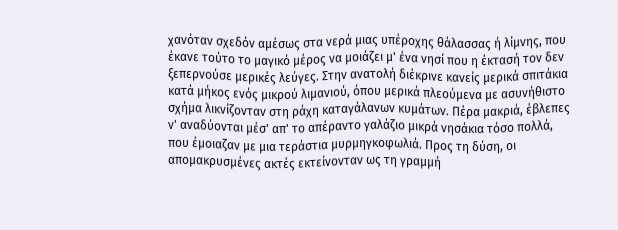χανόταν σχεδόν αμέσως στα νερά μιας υπέροχης θάλασσας ή λίμνης, που έκανε τούτο το μαγικό μέρος να μοιάζει μ' ένα νησί που η έκτασή τον δεν ξεπερνούσε μερικές λεύγες. Στην ανατολή διέκρινε κανείς μερικά σπιτάκια κατά μήκος ενός μικρού λιμανιού, όπου μερικά πλεούμενα με ασυνήθιστο σχήμα λικνίζονταν στη ράχη καταγάλανων κυμάτων. Πέρα μακριά, έβλεπες ν' αναδύονται μέσ' απ' το απέραντο γαλάζιο μικρά νησάκια τόσο πολλά, που έμοιαζαν με μια τεράστια μυρμηγκοφωλιά. Προς τη δύση, οι απομακρυσμένες ακτές εκτείνονταν ως τη γραμμή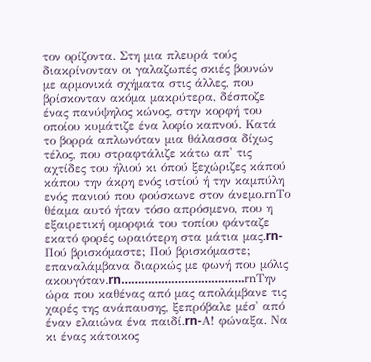τον ορίζοντα. Στη μια πλευρά τούς διακρίνονταν οι γαλαζωπές σκιές βουνών με αρμονικά σχήματα στις άλλες, που βρίσκονταν ακόμα μακρύτερα, δέσποζε ένας πανύψηλος κώνος, στην κορφή του οποίου κυμάτιζε ένα λοφίο καπνού. Κατά το βορρά απλωνόταν μια θάλασσα δίχως τέλος, που στραφτάλιζε κάτω απ' τις αχτίδες του ήλιού κι όπού ξεχώριζες κάπού κάπου την άκρη ενός ιστίού ή την καμπύλη ενός πανιού που φούσκωνε στον άνεμο.rnΤο θέαμα αυτό ήταν τόσο απρόσμενο, που η εξαιρετική ομορφιά του τοπίου φάνταζε εκατό φορές ωραιότερη στα μάτια μας.rn-Πού βρισκόμαστε; Πού βρισκόμαστε; επαναλάμβανα διαρκώς με φωνή που μόλις ακουγόταν.rn……………………………….rnΤην ώρα που καθένας από μας απολάμβανε τις χαρές της ανάπαυσης, ξεπρόβαλε μέσ' από έναν ελαιώνα ένα παιδί.rn-Α! φώναξα. Να κι ένας κάτοικος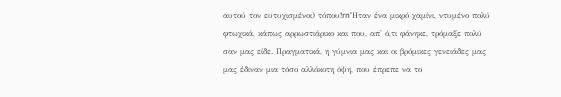αυτού τον ευτυχισμένοι) τόπου!rn'Ηταν ένα μικρό χαμίνι, ντυμένο πολύ φτωχικά, κάπως αρρωστιάρικο και που, απ' ό,τι φάνηκε, τρόμαξε πολύ σαν μας είδε. Πραγματικά, η γύμνια μας και οι βρόμικες γενειάδες μας μας έδιναν μια τόσο αλλόκοτη όψη, που έπρεπε να το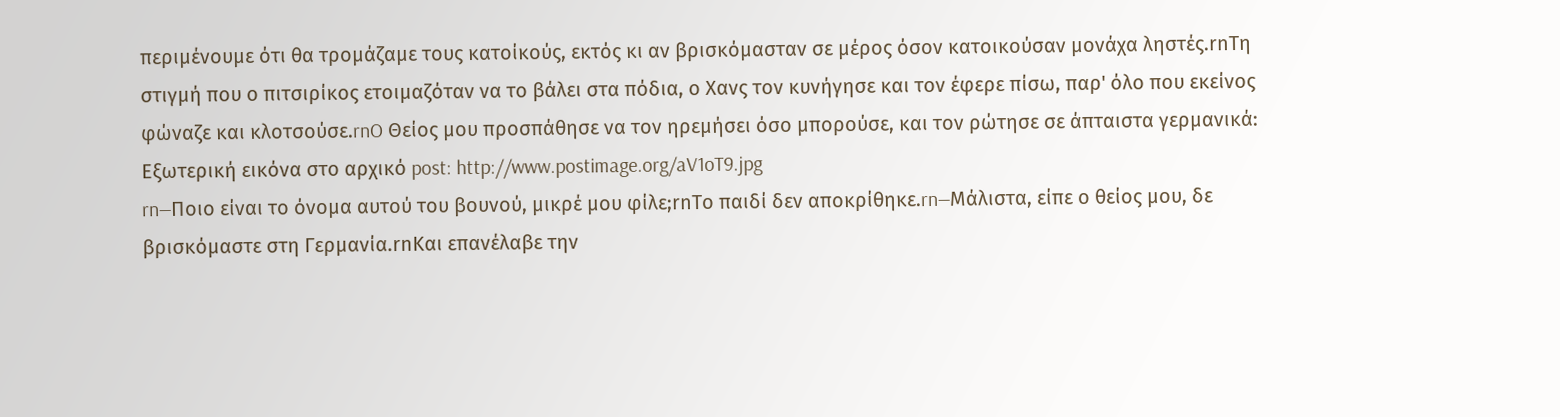περιμένουμε ότι θα τρομάζαμε τους κατοίκούς, εκτός κι αν βρισκόμασταν σε μέρος όσον κατοικούσαν μονάχα ληστές.rnΤη στιγμή που ο πιτσιρίκος ετοιμαζόταν να το βάλει στα πόδια, ο Χανς τον κυνήγησε και τον έφερε πίσω, παρ' όλο που εκείνος φώναζε και κλοτσούσε.rnO Θείος μου προσπάθησε να τον ηρεμήσει όσο μπορούσε, και τον ρώτησε σε άπταιστα γερμανικά:
Εξωτερική εικόνα στο αρχικό post: http://www.postimage.org/aV1oT9.jpg
rn—Ποιο είναι το όνομα αυτού του βουνού, μικρέ μου φίλε;rnΤο παιδί δεν αποκρίθηκε.rn—Μάλιστα, είπε ο θείος μου, δε βρισκόμαστε στη Γερμανία.rnΚαι επανέλαβε την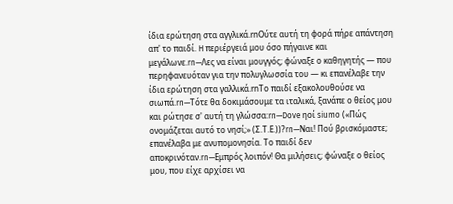ίδια ερώτηση στα αγγλικά.rnΟύτε αυτή τη φορά πήρε απάντηση απ' το παιδί. H περιέργειά μου όσο πήγαινε και μεγάλωνε.rn—Λες να είναι μουγγός; φώναξε ο καθηγητής — που περηφανευόταν για την πολυγλωσσία του — κι επανέλαβε την ίδια ερώτηση στα γαλλικά.rnΤο παιδί εξακολουθούσε να σιωπά.rn—Τότε θα δοκιμάσουμε τα ιταλικά, ξανάπε ο θείος μου και ρώτησε σ' αυτή τη γλώσσα:rn—Dove ηοί siumo («Πώς ονομάζεται αυτό το νησί;» (Σ.Τ.Ε.))?rn—Ναι! Πού βρισκόμαστε; επανέλαβα με ανυπομονησία. Το παιδί δεν αποκρινόταν.rn—Εμπρός λοιπόν! Θα μιλήσεις; φώναξε ο θείος μου, που είχε αρχίσει να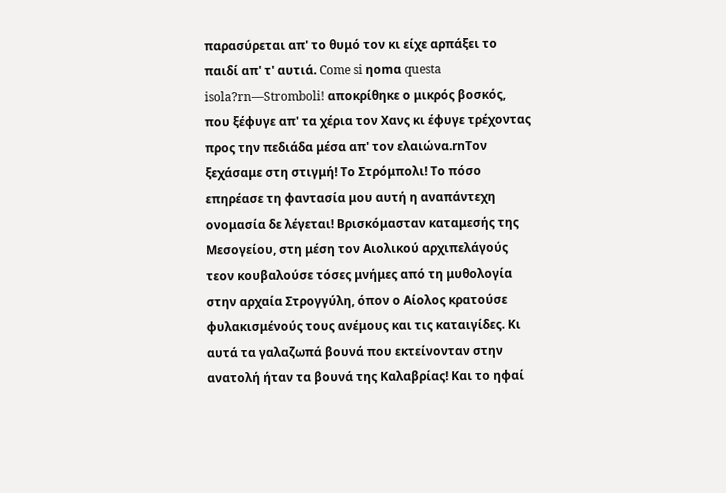παρασύρεται απ' το θυμό τον κι είχε αρπάξει το παιδί απ' τ' αυτιά. Come si ηοmα questa isola?rn—Stromboli! αποκρίθηκε ο μικρός βοσκός, που ξέφυγε απ' τα χέρια τον Χανς κι έφυγε τρέχοντας προς την πεδιάδα μέσα απ' τον ελαιώνα.rnΤον ξεχάσαμε στη στιγμή! Το Στρόμπολι! Το πόσο επηρέασε τη φαντασία μου αυτή η αναπάντεχη ονομασία δε λέγεται! Βρισκόμασταν καταμεσής της Μεσογείου, στη μέση τον Αιολικού αρχιπελάγούς τεον κουβαλούσε τόσες μνήμες από τη μυθολογία στην αρχαία Στρογγύλη, όπον ο Αίολος κρατούσε φυλακισμένούς τους ανέμους και τις καταιγίδες. Κι αυτά τα γαλαζωπά βουνά που εκτείνονταν στην ανατολή ήταν τα βουνά της Καλαβρίας! Και το ηφαί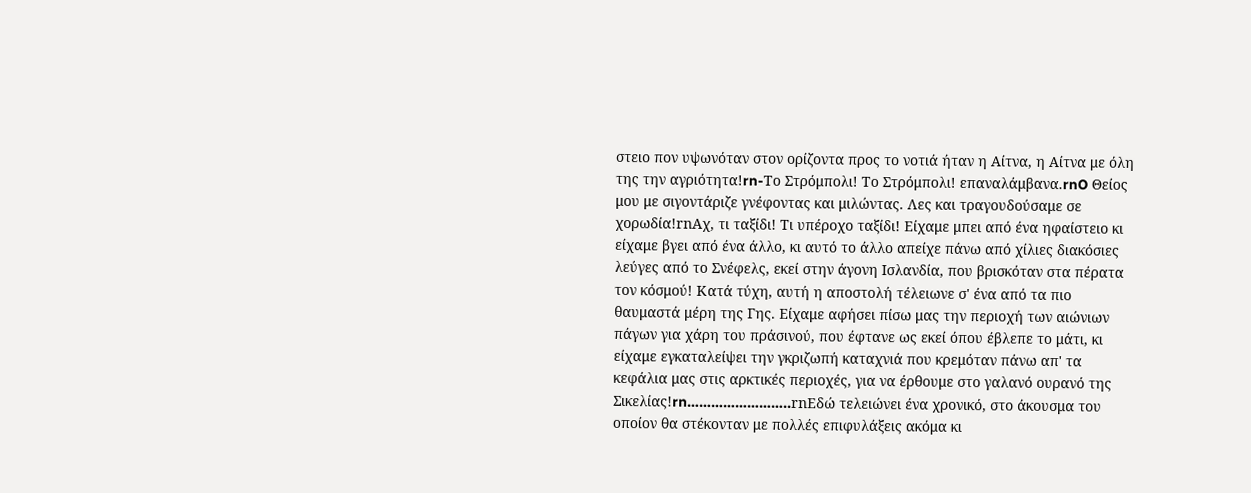στειο πον υψωνόταν στον ορίζοντα προς το νοτιά ήταν η Αίτνα, η Αίτνα με όλη της την αγριότητα!rn-Το Στρόμπολι! Το Στρόμπολι! επαναλάμβανα.rnO Θείος μου με σιγοντάριζε γνέφοντας και μιλώντας. Λες και τραγουδούσαμε σε χορωδία!rnΑχ, τι ταξίδι! Τι υπέροχο ταξίδι! Είχαμε μπει από ένα ηφαίστειο κι είχαμε βγει από ένα άλλο, κι αυτό το άλλο απείχε πάνω από χίλιες διακόσιες λεύγες από το Σνέφελς, εκεί στην άγονη Ισλανδία, που βρισκόταν στα πέρατα τον κόσμού! Κατά τύχη, αυτή η αποστολή τέλειωνε σ' ένα από τα πιο θαυμαστά μέρη της Γης. Είχαμε αφήσει πίσω μας την περιοχή των αιώνιων πάγων για χάρη του πράσινού, που έφτανε ως εκεί όπου έβλεπε το μάτι, κι είχαμε εγκαταλείψει την γκριζωπή καταχνιά που κρεμόταν πάνω απ' τα κεφάλια μας στις αρκτικές περιοχές, για να έρθουμε στο γαλανό ουρανό της Σικελίας!rn……………………..rnΕδώ τελειώνει ένα χρονικό, στο άκουσμα του οποίον θα στέκονταν με πολλές επιφυλάξεις ακόμα κι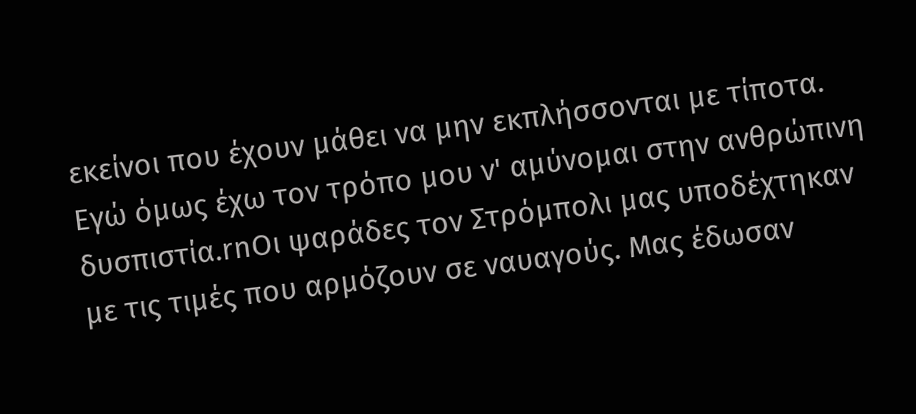εκείνοι που έχουν μάθει να μην εκπλήσσονται με τίποτα. Εγώ όμως έχω τον τρόπο μου ν' αμύνομαι στην ανθρώπινη δυσπιστία.rnΟι ψαράδες τον Στρόμπολι μας υποδέχτηκαν με τις τιμές που αρμόζουν σε ναυαγούς. Μας έδωσαν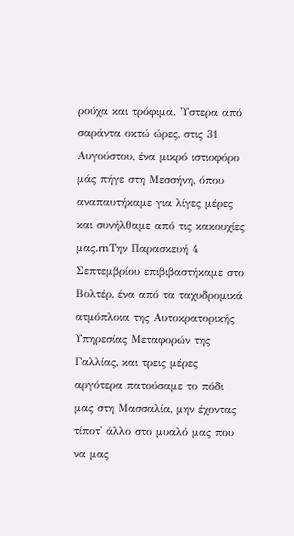ρούχα και τρόφιμα. 'Υστερα από σαράντα οκτώ ώρες, στις 31 Αυγούστου, ένα μικρό ιστιοφόρο μάς πήγε στη Μεσσήνη, όπου αναπαυτήκαμε για λίγες μέρες και συνήλθαμε από τις κακουχίες μας.rnΤην Παρασκευή 4 Σεπτεμβρίου επιβιβαστήκαμε στο Βολτέρ, ένα από τα ταχυδρομικά ατμόπλοια της Αυτοκρατορικής Υπηρεσίας Μεταφορών της Γαλλίας, και τρεις μέρες αργότερα πατούσαμε το πόδι μας στη Μασσαλία, μην έχοντας τίποτ' άλλο στο μυαλό μας που να μας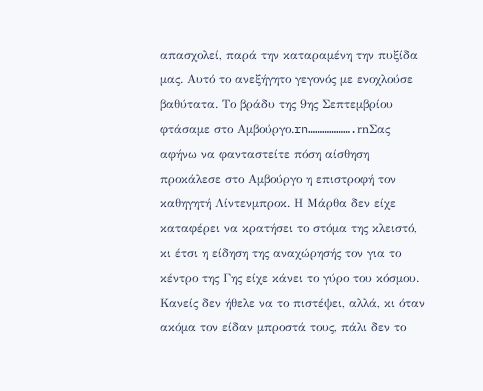απασχολεί, παρά την καταραμένη την πυξίδα μας. Αυτό το ανεξήγητο γεγονός με ενοχλούσε βαθύτατα. Το βράδυ της 9ης Σεπτεμβρίου φτάσαμε στο Αμβούργο.rn……………….rnΣας αφήνω να φανταστείτε πόση αίσθηση προκάλεσε στο Αμβούργο η επιστροφή τον καθηγητή Λίντενμπροκ. Η Μάρθα δεν είχε καταφέρει να κρατήσει το στόμα της κλειστό, κι έτσι η είδηση της αναχώρησής τον για το κέντρο της Γης είχε κάνει το γύρο του κόσμου. Κανείς δεν ήθελε να το πιστέψει, αλλά, κι όταν ακόμα τον είδαν μπροστά τους, πάλι δεν το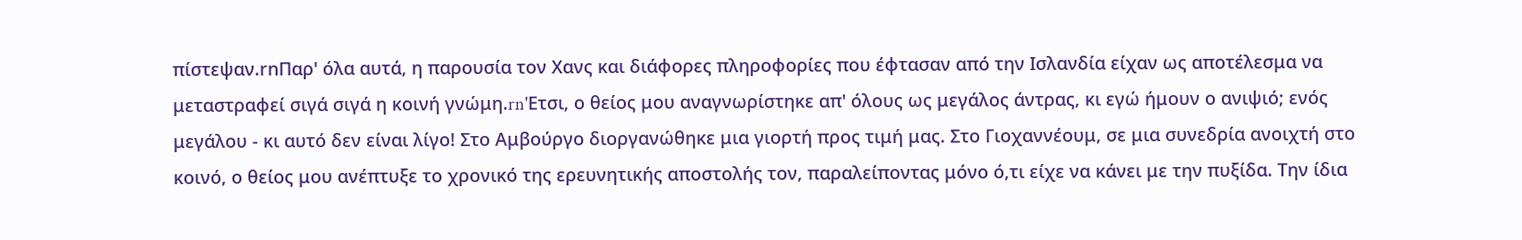πίστεψαν.rnΠαρ' όλα αυτά, η παρουσία τον Χανς και διάφορες πληροφορίες που έφτασαν από την Ισλανδία είχαν ως αποτέλεσμα να μεταστραφεί σιγά σιγά η κοινή γνώμη.rn'Ετσι, ο θείος μου αναγνωρίστηκε απ' όλους ως μεγάλος άντρας, κι εγώ ήμουν ο ανιψιό; ενός μεγάλου - κι αυτό δεν είναι λίγο! Στο Αμβούργο διοργανώθηκε μια γιορτή προς τιμή μας. Στο Γιοχαννέουμ, σε μια συνεδρία ανοιχτή στο κοινό, ο θείος μου ανέπτυξε το χρονικό της ερευνητικής αποστολής τον, παραλείποντας μόνο ό,τι είχε να κάνει με την πυξίδα. Την ίδια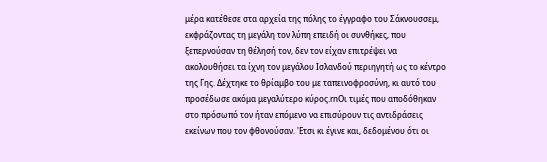μέρα κατέθεσε στα αρχεία της πόλης το έγγραφο του Σάκνουσσεμ, εκφράζοντας τη μεγάλη τον λύπη επειδή οι συνθήκες, που ξεπερνούσαν τη θέλησή τον, δεν τον είχαν επιτρέψει να ακολουθήσει τα ίχνη τον μεγάλου Ισλανδού περιηγητή ως το κέντρο της Γης. Δέχτηκε το θρίαμβο του με ταπεινοφροσύνη, κι αυτό του προσέδωσε ακόμα μεγαλύτερο κύρος.rnΟι τιμές που αποδόθηκαν στο πρόσωπό τον ήταν επόμενο να επισύρουν τις αντιδράσεις εκείνων που τον φθονούσαν. 'Ετσι κι έγινε και, δεδομένου ότι οι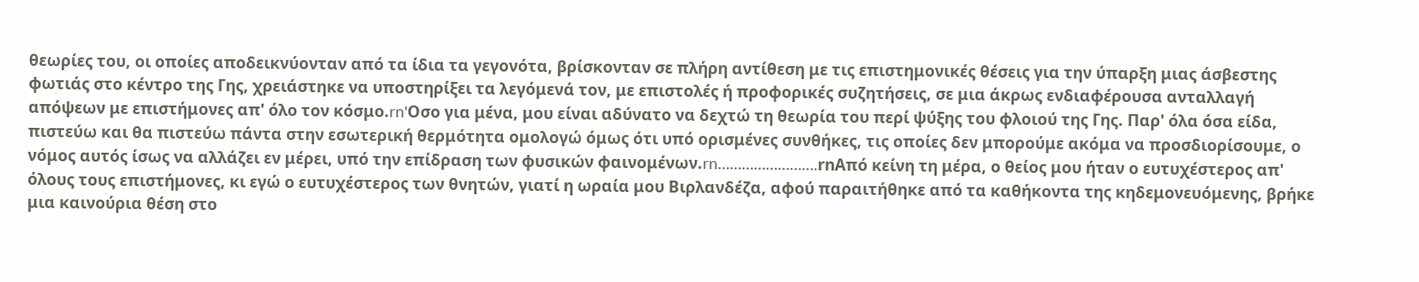θεωρίες του, οι οποίες αποδεικνύονταν από τα ίδια τα γεγονότα, βρίσκονταν σε πλήρη αντίθεση με τις επιστημονικές θέσεις για την ύπαρξη μιας άσβεστης φωτιάς στο κέντρο της Γης, χρειάστηκε να υποστηρίξει τα λεγόμενά τον, με επιστολές ή προφορικές συζητήσεις, σε μια άκρως ενδιαφέρουσα ανταλλαγή απόψεων με επιστήμονες απ' όλο τον κόσμο.rn'Οσο για μένα, μου είναι αδύνατο να δεχτώ τη θεωρία του περί ψύξης του φλοιού της Γης. Παρ' όλα όσα είδα, πιστεύω και θα πιστεύω πάντα στην εσωτερική θερμότητα ομολογώ όμως ότι υπό ορισμένες συνθήκες, τις οποίες δεν μπορούμε ακόμα να προσδιορίσουμε, ο νόμος αυτός ίσως να αλλάζει εν μέρει, υπό την επίδραση των φυσικών φαινομένων.rn…………………….rnΑπό κείνη τη μέρα, ο θείος μου ήταν ο ευτυχέστερος απ' όλους τους επιστήμονες, κι εγώ ο ευτυχέστερος των θνητών, γιατί η ωραία μου Βιρλανδέζα, αφού παραιτήθηκε από τα καθήκοντα της κηδεμονευόμενης, βρήκε μια καινούρια θέση στο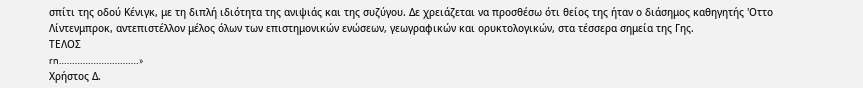σπίτι της οδού Κένιγκ, με τη διπλή ιδιότητα της ανιψιάς και της συζύγου. Δε χρειάζεται να προσθέσω ότι θείος της ήταν ο διάσημος καθηγητής 'Οττο Λίντενμπροκ, αντεπιστέλλον μέλος όλων των επιστημονικών ενώσεων, γεωγραφικών και ορυκτολογικών, στα τέσσερα σημεία της Γης.
ΤΕΛΟΣ
rn…………………………»
Χρήστος Δ.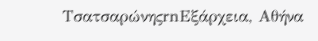ΤσατσαρώνηςrnΕξάρχεια, Αθήνα